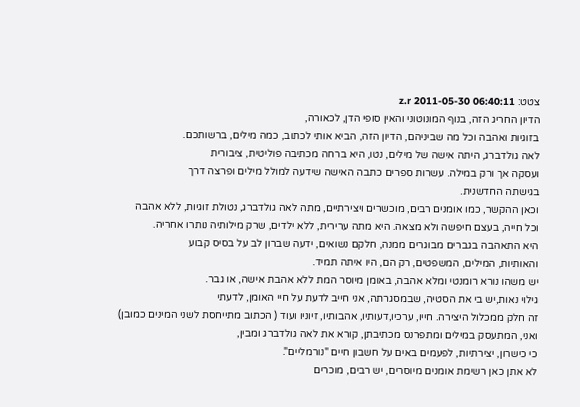צטט: z.r 2011-05-30 06:40:11
הדיון החריג הזה, בנוף המונוטוני והאין סופי הדן, לכאורה,
בזוגיות ואהבה וכל מה שביניהם, הדיון הזה, הביא אותי לכתוב, כמה מילים, ברשותכם.
לאה גולדברג, היתה אישה של מילים, נטו, היא ברחה מכתיבה פוליטית, ציבורית
ועסקה אך ורק במילה. עשרות ספרים כתבה האישה שידעה למולל מילים ופרצה דרך
בגישתה החדשנית.
וכאן ההקשר, כמו אומנים רבים, מוכשרים ויצירתיים, מתה לאה גולדברג, נטולת זוגיות, ללא אהבה
וכל חייה, בעצם חיפשה ולא מצאה. היא מתה ערירית, ללא ילדים, שרק מילותיה נותרו אחריה.
היא התאהבה בגברים מבוגרים ממנה, חלקם נשואים, ידעה שברון לב על בסיס קבוע
והאותיות, המילים, המשפטים, רק הם, היו איתה תמיד.
יש משהו נורא רומנטי ומלא אהבה, באומן מיוסר המת ללא אהבת אישה, או גבר.
גילוי נאות,יש בי את הסטיה, שבמסגרתה, אני חייב לדעת על חיי האומן, לדעתי
זה חלק ממכלול היצירה. חייו, ערכיו,דעותיו, אהבותיו, זיוניו ועוד ( הכתוב מתייחסת לשני המינים כמובן)
ואני, המתעסק במילים ומתפרנס מכתיבתן, קורא את לאה גולדברג ומבין,
כי כישרון, יצירתיות, לפעמים באים על חשבון חיים "נורמליים".
לא אתן כאן רשימת אומנים מיוסרים, יש רבים, מוכרים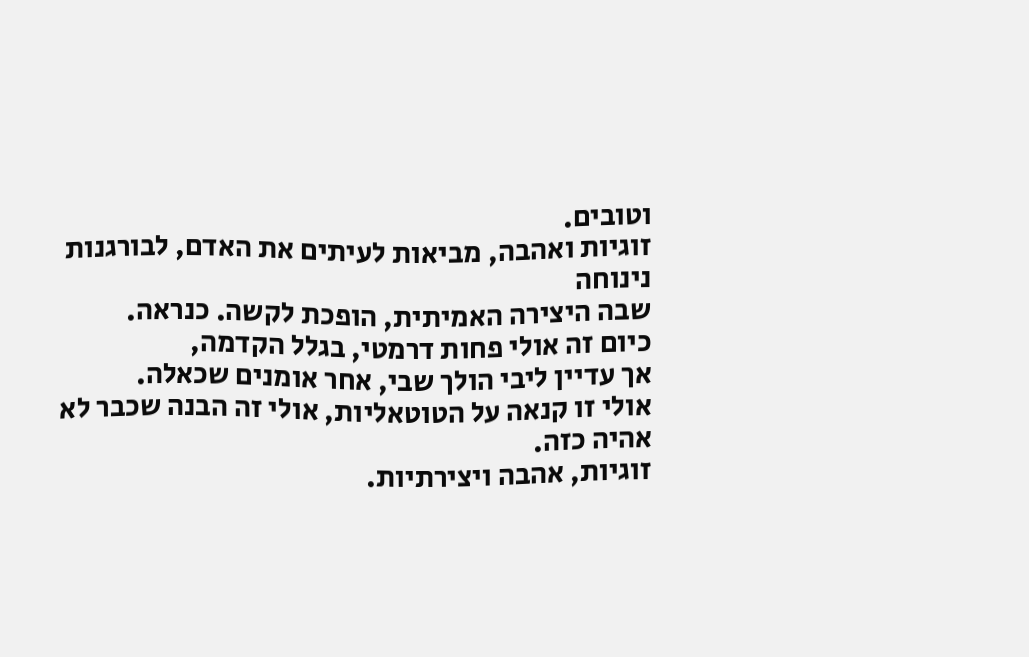וטובים.
זוגיות ואהבה, מביאות לעיתים את האדם, לבורגנות נינוחה
שבה היצירה האמיתית, הופכת לקשה. כנראה.
כיום זה אולי פחות דרמטי, בגלל הקדמה,
אך עדיין ליבי הולך שבי, אחר אומנים שכאלה.
אולי זו קנאה על הטוטאליות, אולי זה הבנה שכבר לא אהיה כזה.
זוגיות, אהבה ויצירתיות.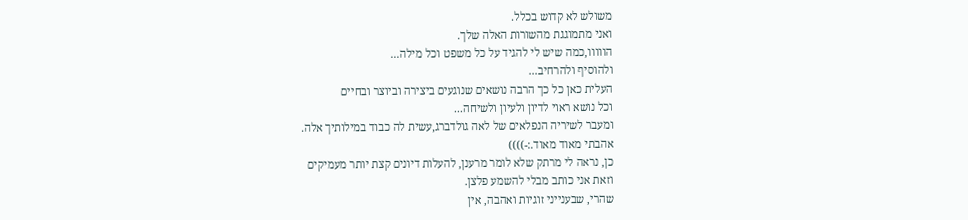משולש לא קדוש בכלל.
ואני מתמוגגת מהשורות האלה שלך.
הווווו,כמה שיש לי להגיד על כל משפט וכל מילה...
ולהוסיף ולהרחיב...
העלית כאן כל כך הרבה נושאים שנוגעים ביצירה וביוצר ובחיים
וכל נושא ראוי לדיון ולעיון ולשיחה...
ומעבר לשיריה הנפלאים של לאה גולדברג,עשית לה כבוד במילותיך אלה.
אהבתי מאוד מאוד.:-))))
כן, נראה לי מרתק שלא לומר מרענן, להעלות דיונים קצת יותר מעמיקים
וזאת אני כותב מבלי להשמע פלצן.
שהרי, שבענייני זוגיות ואהבה, אין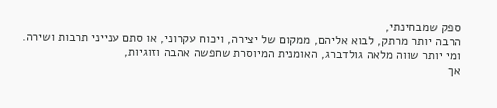ספק שמבחינתי,
הרבה יותר מרתק, לבוא אליהם, ממקום של יצירה, ויכוח עקרוני, או סתם ענייני תרבות ושירה.
ומי יותר שווה מלאה גולדברג, האומנית המיוסרת שחפשה אהבה וזוגיות,
אך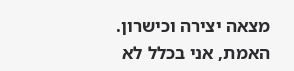מצאה יצירה וכישרון.
האמת, אני בכלל לא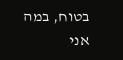בטוח, במה אני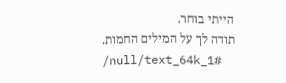הייתי בוחר.
תודה לך על המילים החמות.
/null/text_64k_1#